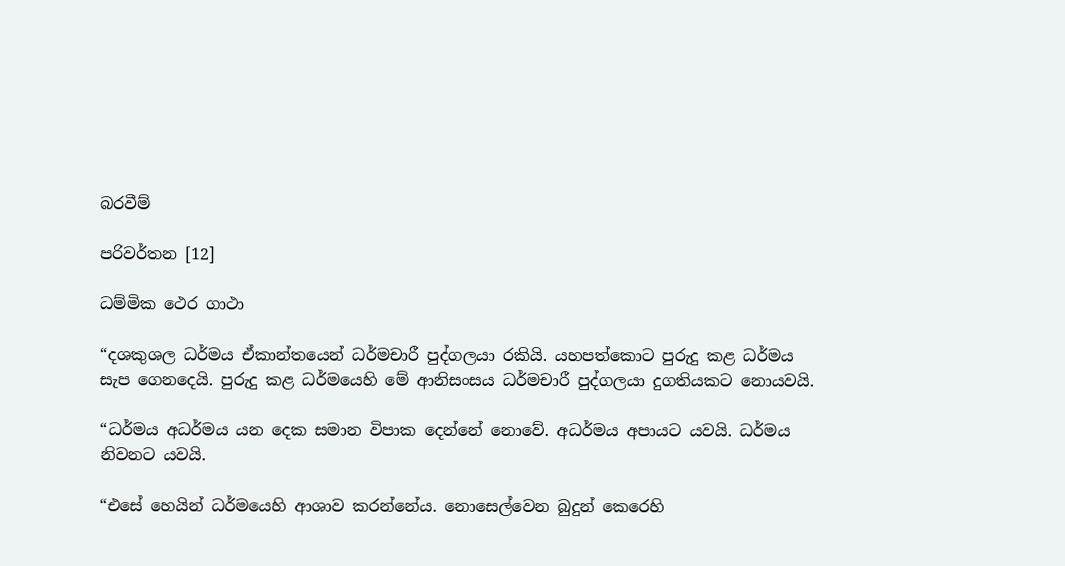බරවීම්

පරිවර්තන [12]

ධම්මික ථෙර ගාථා

“දශකුශල ධර්මය ඒකාන්තයෙන් ධර්මචාරී පුද්ගලයා රකියි. යහපත්කොට පුරුදු කළ ධර්මය සැප ගෙනදෙයි. පුරුදු කළ ධර්මයෙහි මේ ආනිසංසය ධර්මචාරී පුද්ගලයා දුගතියකට නොයවයි.

“ධර්මය අධර්මය යන දෙක සමාන විපාක දෙන්නේ නොවේ. අධර්මය අපායට යවයි. ධර්මය නිවනට යවයි.

“එසේ හෙයින් ධර්මයෙහි ආශාව කරන්නේය. නොසෙල්වෙන බුදුන් කෙරෙහි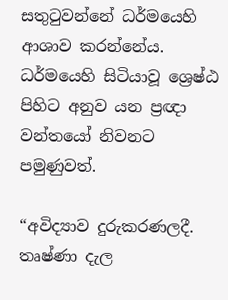සතුටුවන්නේ ධර්මයෙහි ආශාව කරන්නේය. ධර්මයෙහි සිටියාවූ ශ්‍රෙෂ්ඨ පිහිට අනුව යන ප්‍රඥා වන්තයෝ නිවනට පමුණුවත්.

“අවිද්‍යාව දුරුකරණලදී. තෘෂ්ණා දැල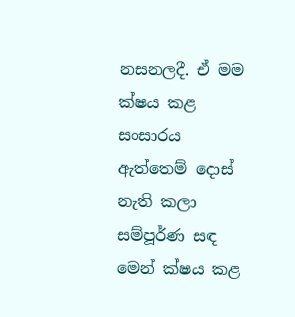නසනලදී. ඒ මම ක්ෂය කළ සංසාරය ඇත්තෙම් දොස් නැති කලා සම්පූර්ණ සඳ මෙන් ක්ෂය කළ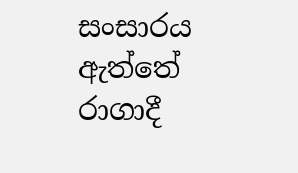සංසාරය ඇත්තේ රාගාදී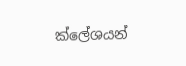ක්ලේශයන්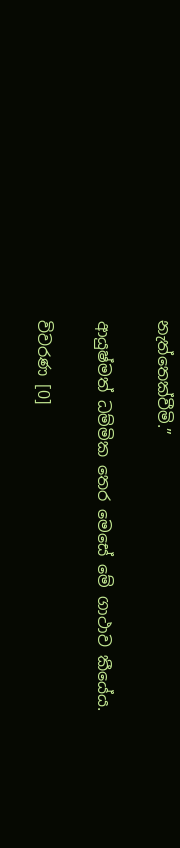නැත්තෙක්වීමි.”

ආයුෂ්මත් ධම්මික තෙර මෙසේ මේ ගාථාව කීයේය.

විවරණ [0]